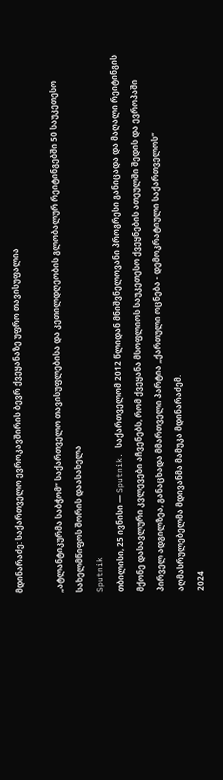მდინარაძე: საქართველო ევროკავშირის ბევრ ქვეყანაზე უფრო თავისუფალია

„ატლანტიკურმა საბჭომ“ საქართველო თავისუფლებისა და კეთილდღეობის გლობალურ რეიტინგებში 50 საუკეთესო სახელმწიფოს შორის დაასახელა
Sputnik
თბილისი, 25 ივნისი — Sputnik. საქართველომ 2012 წლიდან მნიშვნელოვანი პროგრესი განიცადა და მაღალი რეიტინგის მქონე დასავლური კვლევები აჩვენებს, რომ ქვეყანა მსოფლიოს საუკეთესო ქვეყნების ათეულში შედის და ევროპაში პირველ ადგილზეა, განაცხადა მმართველი პარტია „ქართული ოცნება - დემოკრატიული საქართველოს“ აღმასრულებელმა მდივანმა მამუკა მდინარაძემ.
2024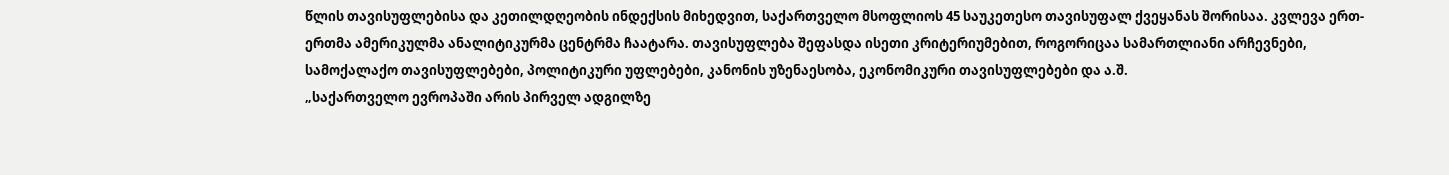წლის თავისუფლებისა და კეთილდღეობის ინდექსის მიხედვით, საქართველო მსოფლიოს 45 საუკეთესო თავისუფალ ქვეყანას შორისაა. კვლევა ერთ-ერთმა ამერიკულმა ანალიტიკურმა ცენტრმა ჩაატარა. თავისუფლება შეფასდა ისეთი კრიტერიუმებით, როგორიცაა სამართლიანი არჩევნები, სამოქალაქო თავისუფლებები, პოლიტიკური უფლებები, კანონის უზენაესობა, ეკონომიკური თავისუფლებები და ა.შ.
„საქართველო ევროპაში არის პირველ ადგილზე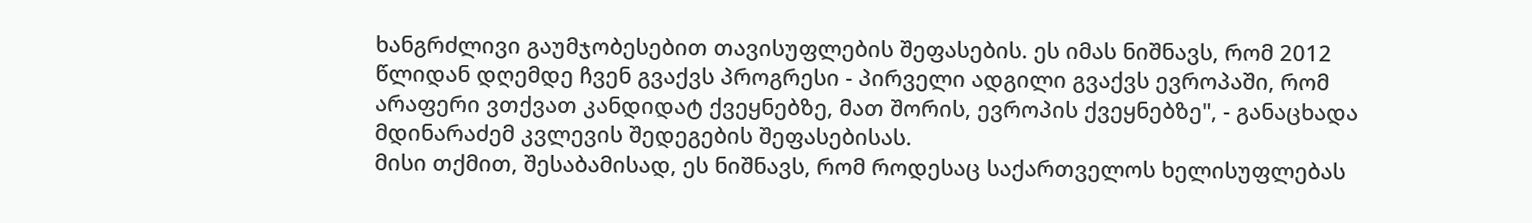ხანგრძლივი გაუმჯობესებით თავისუფლების შეფასების. ეს იმას ნიშნავს, რომ 2012 წლიდან დღემდე ჩვენ გვაქვს პროგრესი - პირველი ადგილი გვაქვს ევროპაში, რომ არაფერი ვთქვათ კანდიდატ ქვეყნებზე, მათ შორის, ევროპის ქვეყნებზე", - განაცხადა მდინარაძემ კვლევის შედეგების შეფასებისას.
მისი თქმით, შესაბამისად, ეს ნიშნავს, რომ როდესაც საქართველოს ხელისუფლებას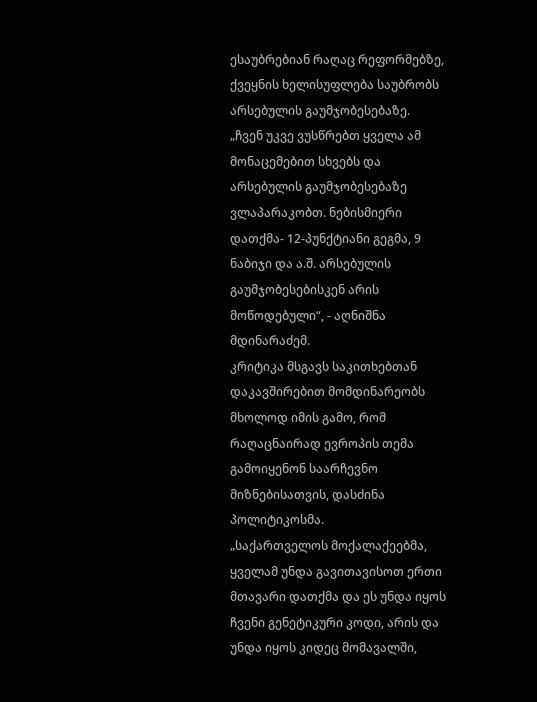ესაუბრებიან რაღაც რეფორმებზე, ქვეყნის ხელისუფლება საუბრობს არსებულის გაუმჯობესებაზე.
„ჩვენ უკვე ვუსწრებთ ყველა ამ მონაცემებით სხვებს და არსებულის გაუმჯობესებაზე ვლაპარაკობთ. ნებისმიერი დათქმა- 12-პუნქტიანი გეგმა, 9 ნაბიჯი და ა.შ. არსებულის გაუმჯობესებისკენ არის მოწოდებული“, - აღნიშნა მდინარაძემ.
კრიტიკა მსგავს საკითხებთან დაკავშირებით მომდინარეობს მხოლოდ იმის გამო, რომ რაღაცნაირად ევროპის თემა გამოიყენონ საარჩევნო მიზნებისათვის, დასძინა პოლიტიკოსმა.
„საქართველოს მოქალაქეებმა, ყველამ უნდა გავითავისოთ ერთი მთავარი დათქმა და ეს უნდა იყოს ჩვენი გენეტიკური კოდი, არის და უნდა იყოს კიდეც მომავალში,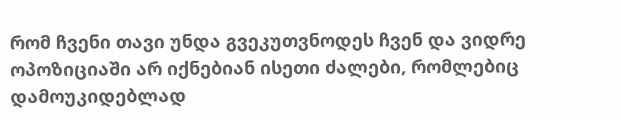რომ ჩვენი თავი უნდა გვეკუთვნოდეს ჩვენ და ვიდრე ოპოზიციაში არ იქნებიან ისეთი ძალები, რომლებიც დამოუკიდებლად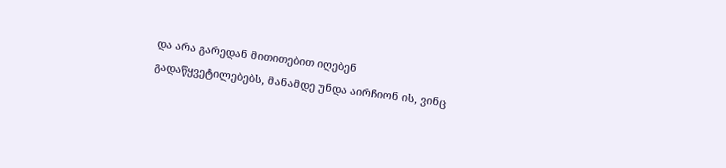და არა გარედან მითითებით იღებენ გადაწყვეტილებებს, მანამდე უნდა აირჩიონ ის, ვინც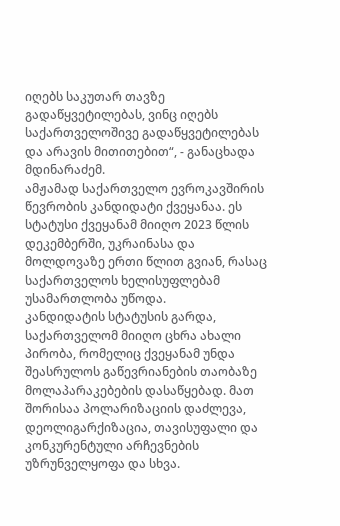იღებს საკუთარ თავზე გადაწყვეტილებას, ვინც იღებს საქართველოშივე გადაწყვეტილებას და არავის მითითებით“, - განაცხადა მდინარაძემ.
ამჟამად საქართველო ევროკავშირის წევრობის კანდიდატი ქვეყანაა. ეს სტატუსი ქვეყანამ მიიღო 2023 წლის დეკემბერში, უკრაინასა და მოლდოვაზე ერთი წლით გვიან, რასაც საქართველოს ხელისუფლებამ უსამართლობა უწოდა.
კანდიდატის სტატუსის გარდა, საქართველომ მიიღო ცხრა ახალი პირობა, რომელიც ქვეყანამ უნდა შეასრულოს გაწევრიანების თაობაზე მოლაპარაკებების დასაწყებად. მათ შორისაა პოლარიზაციის დაძლევა, დეოლიგარქიზაცია, თავისუფალი და კონკურენტული არჩევნების უზრუნველყოფა და სხვა.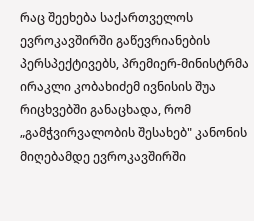რაც შეეხება საქართველოს ევროკავშირში გაწევრიანების პერსპექტივებს, პრემიერ-მინისტრმა ირაკლი კობახიძემ ივნისის შუა რიცხვებში განაცხადა, რომ „გამჭვირვალობის შესახებ" კანონის მიღებამდე ევროკავშირში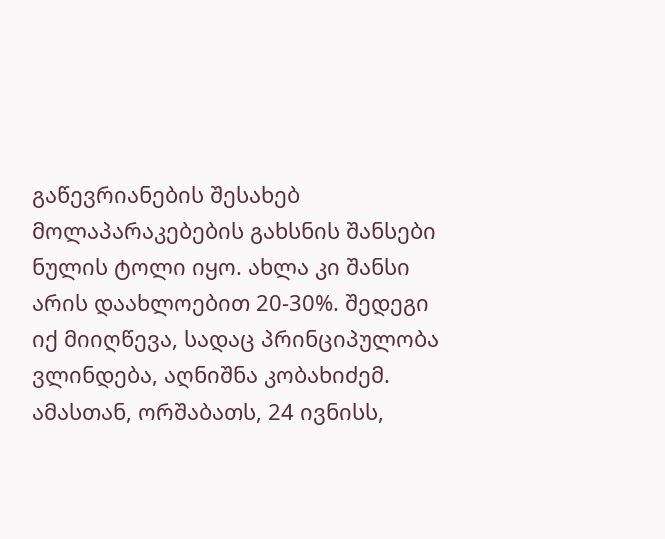გაწევრიანების შესახებ მოლაპარაკებების გახსნის შანსები ნულის ტოლი იყო. ახლა კი შანსი არის დაახლოებით 20-30%. შედეგი იქ მიიღწევა, სადაც პრინციპულობა ვლინდება, აღნიშნა კობახიძემ.
ამასთან, ორშაბათს, 24 ივნისს,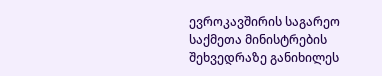ევროკავშირის საგარეო საქმეთა მინისტრების შეხვედრაზე განიხილეს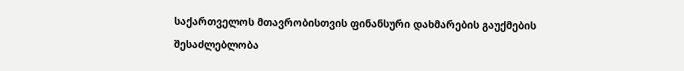საქართველოს მთავრობისთვის ფინანსური დახმარების გაუქმების შესაძლებლობა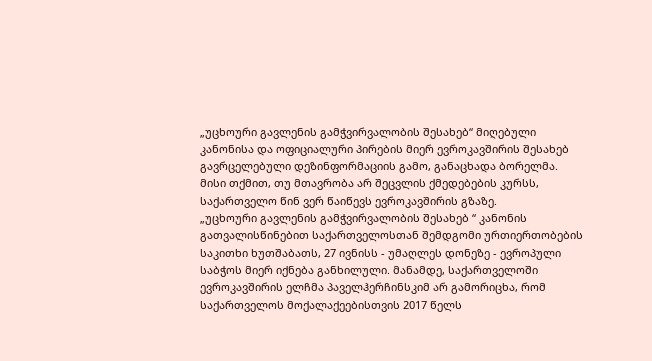„უცხოური გავლენის გამჭვირვალობის შესახებ“ მიღებული კანონისა და ოფიციალური პირების მიერ ევროკავშირის შესახებ გავრცელებული დეზინფორმაციის გამო, განაცხადა ბორელმა.
მისი თქმით, თუ მთავრობა არ შეცვლის ქმედებების კურსს, საქართველო წინ ვერ წაიწევს ევროკავშირის გზაზე.
„უცხოური გავლენის გამჭვირვალობის შესახებ “ კანონის გათვალისწინებით საქართველოსთან შემდგომი ურთიერთობების საკითხი ხუთშაბათს, 27 ივნისს - უმაღლეს დონეზე - ევროპული საბჭოს მიერ იქნება განხილული. მანამდე, საქართველოში ევროკავშირის ელჩმა პაველჰერჩინსკიმ არ გამორიცხა, რომ საქართველოს მოქალაქეებისთვის 2017 წელს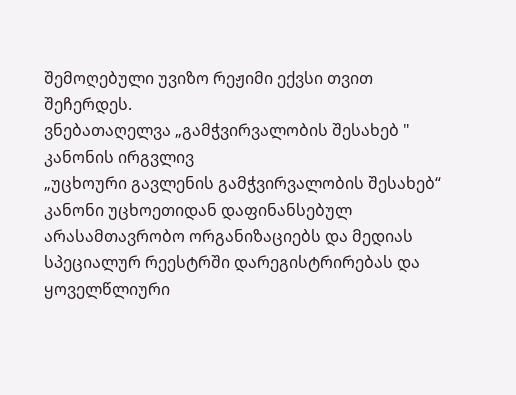შემოღებული უვიზო რეჟიმი ექვსი თვით შეჩერდეს.
ვნებათაღელვა „გამჭვირვალობის შესახებ " კანონის ირგვლივ
„უცხოური გავლენის გამჭვირვალობის შესახებ“ კანონი უცხოეთიდან დაფინანსებულ არასამთავრობო ორგანიზაციებს და მედიას სპეციალურ რეესტრში დარეგისტრირებას და ყოველწლიური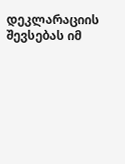დეკლარაციის შევსებას იმ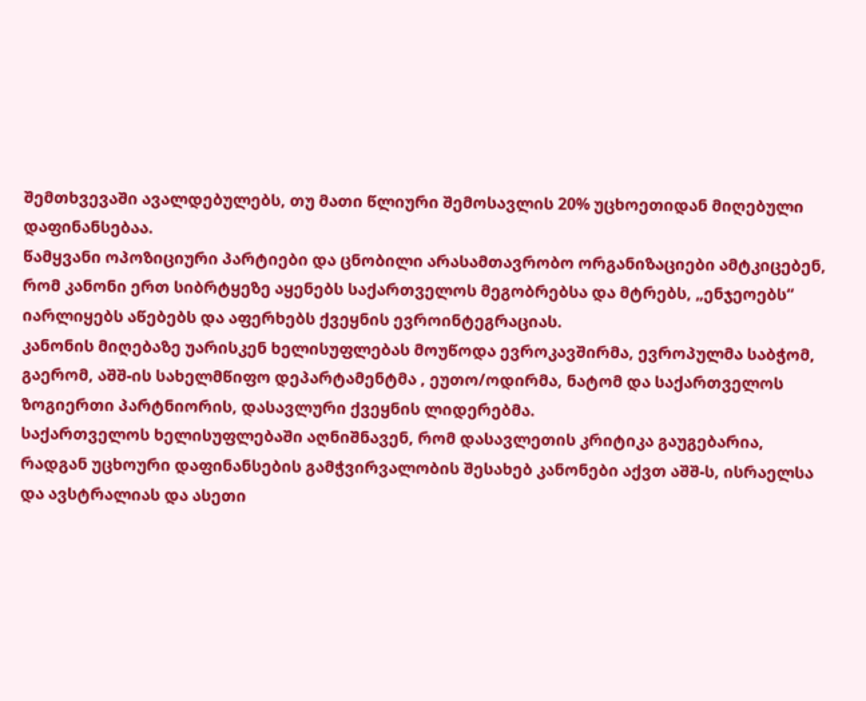შემთხვევაში ავალდებულებს, თუ მათი წლიური შემოსავლის 20% უცხოეთიდან მიღებული დაფინანსებაა.
წამყვანი ოპოზიციური პარტიები და ცნობილი არასამთავრობო ორგანიზაციები ამტკიცებენ, რომ კანონი ერთ სიბრტყეზე აყენებს საქართველოს მეგობრებსა და მტრებს, „ენჯეოებს“ იარლიყებს აწებებს და აფერხებს ქვეყნის ევროინტეგრაციას.
კანონის მიღებაზე უარისკენ ხელისუფლებას მოუწოდა ევროკავშირმა, ევროპულმა საბჭომ, გაერომ, აშშ-ის სახელმწიფო დეპარტამენტმა , ეუთო/ოდირმა, ნატომ და საქართველოს ზოგიერთი პარტნიორის, დასავლური ქვეყნის ლიდერებმა.
საქართველოს ხელისუფლებაში აღნიშნავენ, რომ დასავლეთის კრიტიკა გაუგებარია, რადგან უცხოური დაფინანსების გამჭვირვალობის შესახებ კანონები აქვთ აშშ-ს, ისრაელსა და ავსტრალიას და ასეთი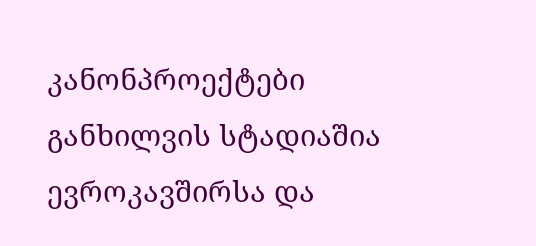კანონპროექტები განხილვის სტადიაშია ევროკავშირსა და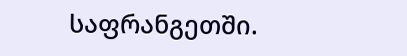საფრანგეთში.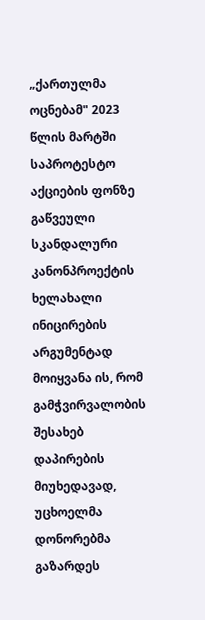„ქართულმა ოცნებამ" 2023 წლის მარტში საპროტესტო აქციების ფონზე გაწვეული სკანდალური კანონპროექტის ხელახალი ინიცირების არგუმენტად მოიყვანა ის, რომ გამჭვირვალობის შესახებ დაპირების მიუხედავად, უცხოელმა დონორებმა გაზარდეს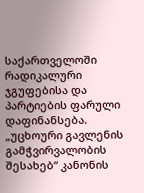საქართველოში რადიკალური ჯგუფებისა და პარტიების ფარული დაფინანსება.
„უცხოური გავლენის გამჭვირვალობის შესახებ“ კანონის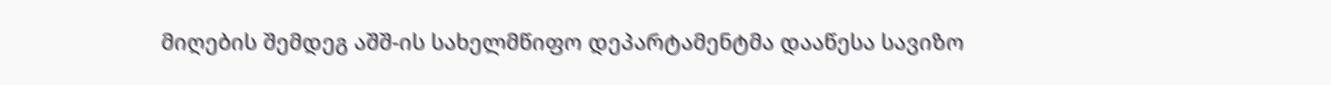მიღების შემდეგ აშშ-ის სახელმწიფო დეპარტამენტმა დააწესა სავიზო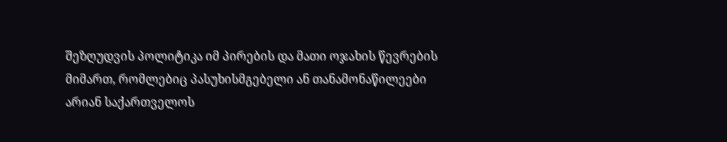შეზღუდვის პოლიტიკა იმ პირების და მათი ოჯახის წევრების მიმართ, რომლებიც პასუხისმგებელი ან თანამონაწილეები არიან საქართველოს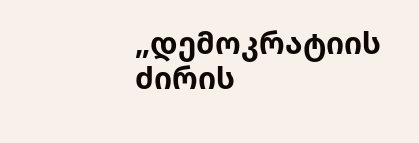„დემოკრატიის ძირის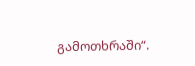გამოთხრაში“.